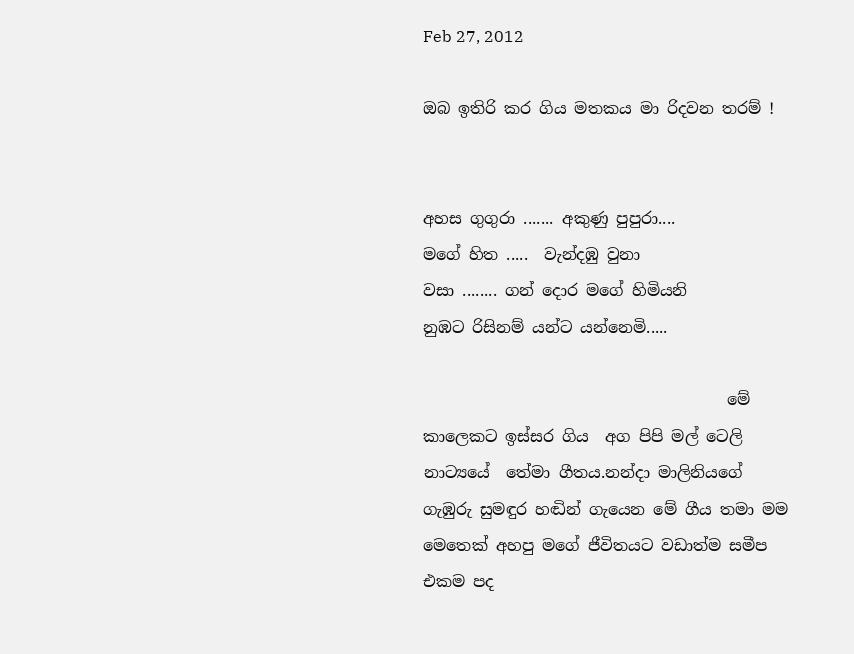Feb 27, 2012

ඔබ ඉතිරි කර ගිය මතකය මා රිදවන තරම් !


අහස ගුගුරා ....... අකුණු පුපුරා....
මගේ හිත .....  වැන්දඹු වුනා
වසා ........ ගන් දොර මගේ හිමියනි
නුඹට රිසිනම් යන්ට යන්නෙමි.....

                                      මේ කාලෙකට ඉස්සර ගිය  අග පිපි මල් ටෙලි නාට්‍යයේ  තේමා ගීතය.නන්දා මාලිනියගේ ගැඹුරු සුමඳුර හඬින් ගැයෙන මේ ගීය තමා මම මෙතෙක් අහපු මගේ ජීවිතයට වඩාත්ම සමීප  එකම පද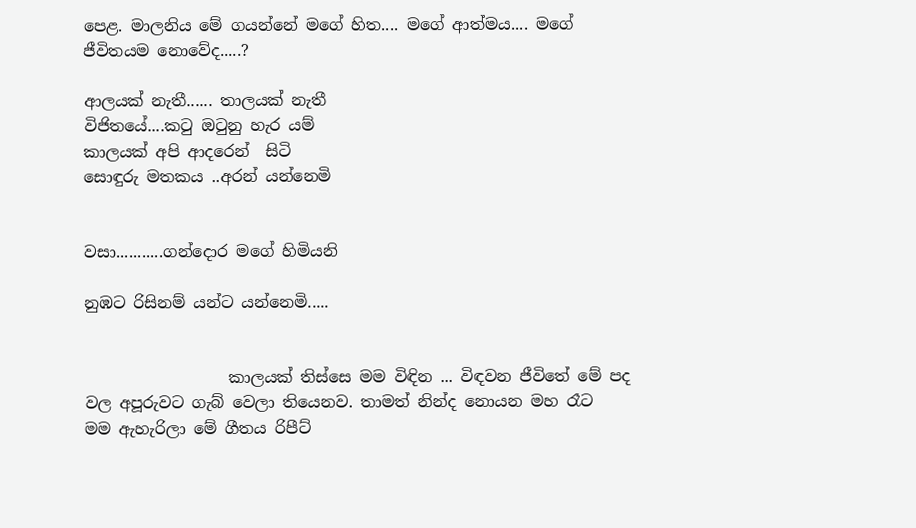පෙළ. මාලනිය මේ ගයන්නේ මගේ හිත.... මගේ ආත්මය.... මගේ ජීවිතයම නොවේද.....?

ආලයක් නැතී...... තාලයක් නැතී
විජිතයේ....කටු ඔටුනු හැර යම්
කාලයක් අපි ආදරෙන්  සිටි
සොඳුරු මතකය ..අරන් යන්නෙමි


වසා...........ගන්දොර මගේ හිමියනි

නුඹට රිසිනම් යන්ට යන්නෙමි.....


                  කාලයක් තිස්සෙ මම විඳින ... විඳවන ජීවිතේ මේ පද වල අපූරුවට ගැබ් වෙලා තියෙනව. තාමත් නින්ද නොයන මහ රෑට  මම ඇහැරිලා මේ ගීතය රිපීට්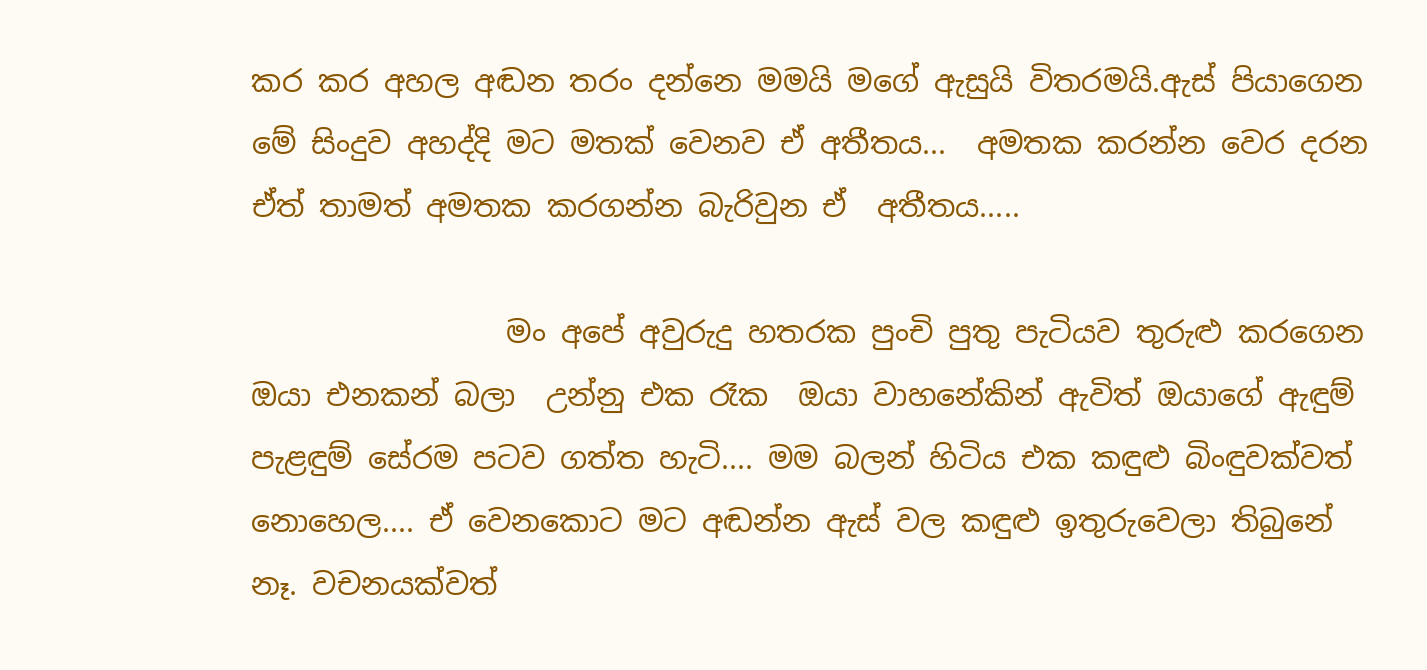කර කර අහල අඬන තරං දන්නෙ මමයි මගේ ඇසුයි විතරමයි.ඇස් පියාගෙන මේ සිංදුව අහද්දි මට මතක් වෙනව ඒ අතීතය...  අමතක කරන්න වෙර දරන ඒත් තාමත් අමතක කරගන්න බැරිවුන ඒ  අතීතය.....

                 මං අපේ අවුරුදු හතරක පුංචි පුතු පැටියව තුරුළු කරගෙන ඔයා එනකන් බලා  උන්නු එක රෑක  ඔයා වාහනේකින් ඇවිත් ඔයාගේ ඇඳුම් පැළඳුම් සේරම පටව ගත්ත හැටි.... මම බලන් හිටිය එක කඳුළු බිංඳුවක්වත් නොහෙල.... ඒ වෙනකොට මට අඬන්න ඇස් වල කඳුළු ඉතුරුවෙලා තිබුනේ නෑ. වචනයක්වත්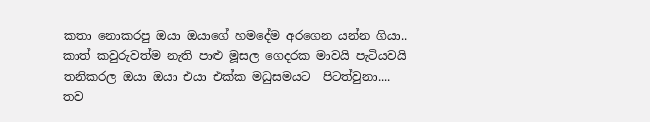කතා නොකරපු ඔයා ඔයාගේ හමදේම අරගෙන යන්න ගියා.. කාත් කවුරුවත්ම නැති පාළු මූසල ගෙදරක මාවයි පැටියවයි තනිකරල ඔයා ඔයා එයා එක්ක මධුසමයට  පිටත්වුනා.... තව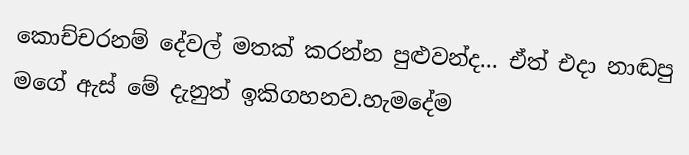කොච්චරනම් දේවල් මතක් කරන්න පුළුවන්ද... ඒත් එදා නාඬපු මගේ ඇස් මේ දැනුත් ඉකිගහනව.හැමදේම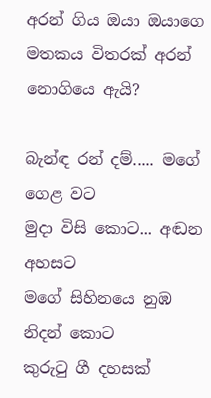අරන් ගිය ඔයා ඔයාගෙ මතකය විතරක් අරන් නොගියෙ ඇයි?

බැන්ඳ රන් දම්..... මගේ ගෙළ වට
මුදා විසි කොට... අඬන අහසට
මගේ සිහිනයෙ නුඹ නිදන් කොට
කුරුටු ගී දහසක්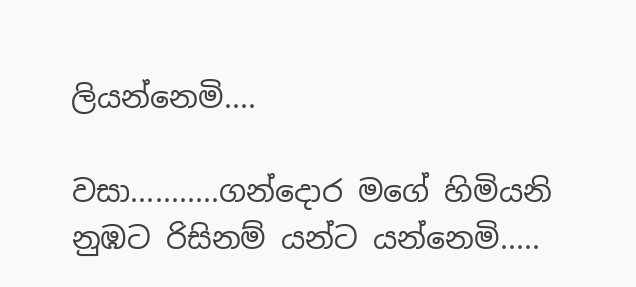ලියන්නෙමි....

වසා...........ගන්දොර මගේ හිමියනි
නුඹට රිසිනම් යන්ට යන්නෙමි.....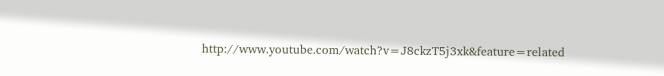http://www.youtube.com/watch?v=J8ckzT5j3xk&feature=related